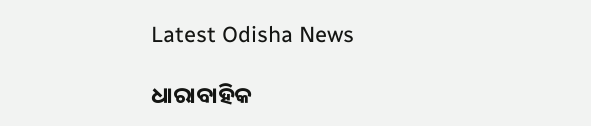Latest Odisha News

ଧାରାବାହିକ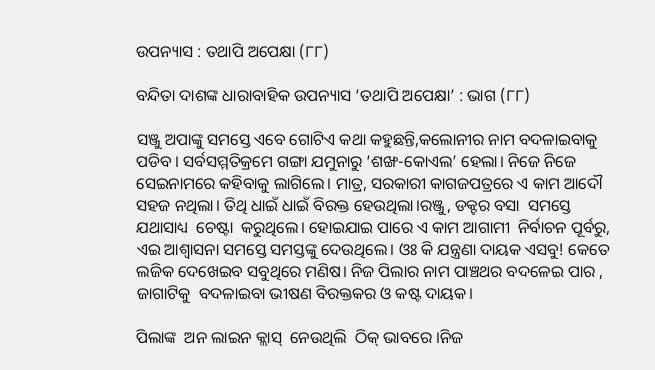ଉପନ୍ୟାସ : ତଥାପି ଅପେକ୍ଷା (୮୮)

ବନ୍ଦିତା ଦାଶଙ୍କ ଧାରାବାହିକ ଉପନ୍ୟାସ ‘ତଥାପି ଅପେକ୍ଷା’ : ଭାଗ (୮୮)

ସଞ୍ଜୁ ଅପାଙ୍କୁ ସମସ୍ତେ ଏବେ ଗୋଟିଏ କଥା କହୁଛନ୍ତି,କଲୋନୀର ନାମ ବଦଳାଇବାକୁ ପଡିବ । ସର୍ବସମ୍ମତିକ୍ରମେ ଗଙ୍ଗା ଯମୁନାରୁ ‘ଶଙ୍ଖ-କୋଏଲ’ ହେଲା। ନିଜେ ନିଜେ ସେଇନାମରେ କହିବାକୁ ଲାଗିଲେ। ମାତ୍ର, ସରକାରୀ କାଗଜପତ୍ରରେ ଏ କାମ ଆଦୌ ସହଜ ନଥିଲା। ତିଥି ଧାଇଁ ଧାଇଁ ବିରକ୍ତ ହେଉଥିଲା।ରଞ୍ଜୁ, ଡକ୍ଟର ବସା  ସମସ୍ତେ  ଯଥାସାଧ୍ୟ  ଚେଷ୍ଟା  କରୁଥିଲେ। ହୋଇଯାଇ ପାରେ ଏ କାମ ଆଗାମୀ  ନିର୍ବାଚନ ପୂର୍ବରୁ, ଏଇ ଆଶ୍ବାସନା ସମସ୍ତେ ସମସ୍ତଙ୍କୁ ଦେଉଥିଲେ। ଓଃ କି ଯନ୍ତ୍ରଣା ଦାୟକ ଏସବୁ! କେତେ ଲଜିକ ଦେଖେଇବ ସବୁଥିରେ ମଣିଷ। ନିଜ ପିଲାର ନାମ ପାଞ୍ଚଥର ବଦଳେଇ ପାର , ଜାଗାଟିକୁ  ବଦଳାଇବା ଭୀଷଣ ବିରକ୍ତକର ଓ କଷ୍ଟ ଦାୟକ।

ପିଲାଙ୍କ  ଅନ ଲାଇନ କ୍ଲାସ୍  ନେଉଥିଲି  ଠିକ୍ ଭାବରେ ।ନିଜ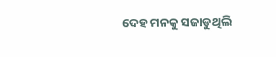ଦେହ ମନକୁ ସଜାଡୁଥିଲି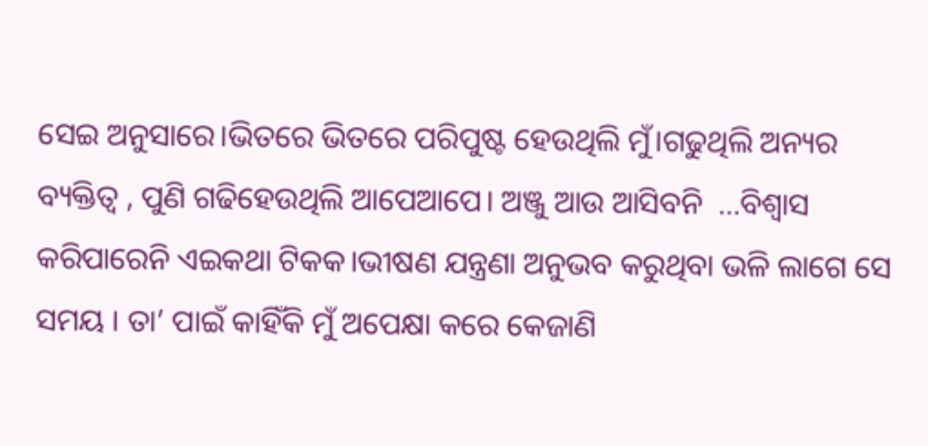ସେଇ ଅନୁସାରେ।ଭିତରେ ଭିତରେ ପରିପୁଷ୍ଟ ହେଉଥିଲି ମୁଁ।ଗଢୁଥିଲି ଅନ୍ୟର  ବ୍ୟକ୍ତିତ୍ବ , ପୁଣି ଗଢିହେଉଥିଲି ଆପେଆପେ। ଅଞ୍ଜୁ ଆଉ ଆସିବନି  …ବିଶ୍ବାସ  କରିପାରେନି ଏଇକଥା ଟିକକ।ଭୀଷଣ ଯନ୍ତ୍ରଣା ଅନୁଭବ କରୁଥିବା ଭଳି ଲାଗେ ସେ ସମୟ । ତା’ ପାଇଁ କାହିଁକି ମୁଁ ଅପେକ୍ଷା କରେ କେଜାଣି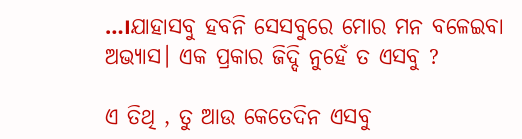…।ଯାହାସବୁ ହବନି ସେସବୁରେ ମୋର ମନ ବଳେଇବା ଅଭ୍ୟାସ। ଏକ ପ୍ରକାର ଜିଦ୍ଦି ନୁହେଁ ତ ଏସବୁ ?

ଏ ତିଥି , ତୁ ଆଉ କେତେଦିନ ଏସବୁ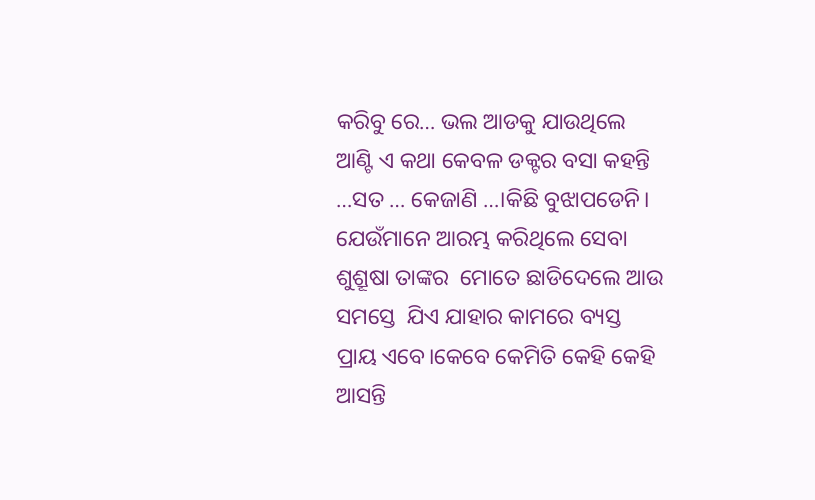କରିବୁ ରେ… ଭଲ ଆଡକୁ ଯାଉଥିଲେ ଆଣ୍ଟି ଏ କଥା କେବଳ ଡକ୍ଟର ବସା କହନ୍ତି …ସତ … କେଜାଣି …।କିଛି ବୁଝାପଡେନି। ଯେଉଁମାନେ ଆରମ୍ଭ କରିଥିଲେ ସେବା ଶୁଶ୍ରୂଷା ତାଙ୍କର  ମୋତେ ଛାଡିଦେଲେ ଆଉ ସମସ୍ତେ  ଯିଏ ଯାହାର କାମରେ ବ୍ୟସ୍ତ ପ୍ରାୟ ଏବେ।କେବେ କେମିତି କେହି କେହି ଆସନ୍ତି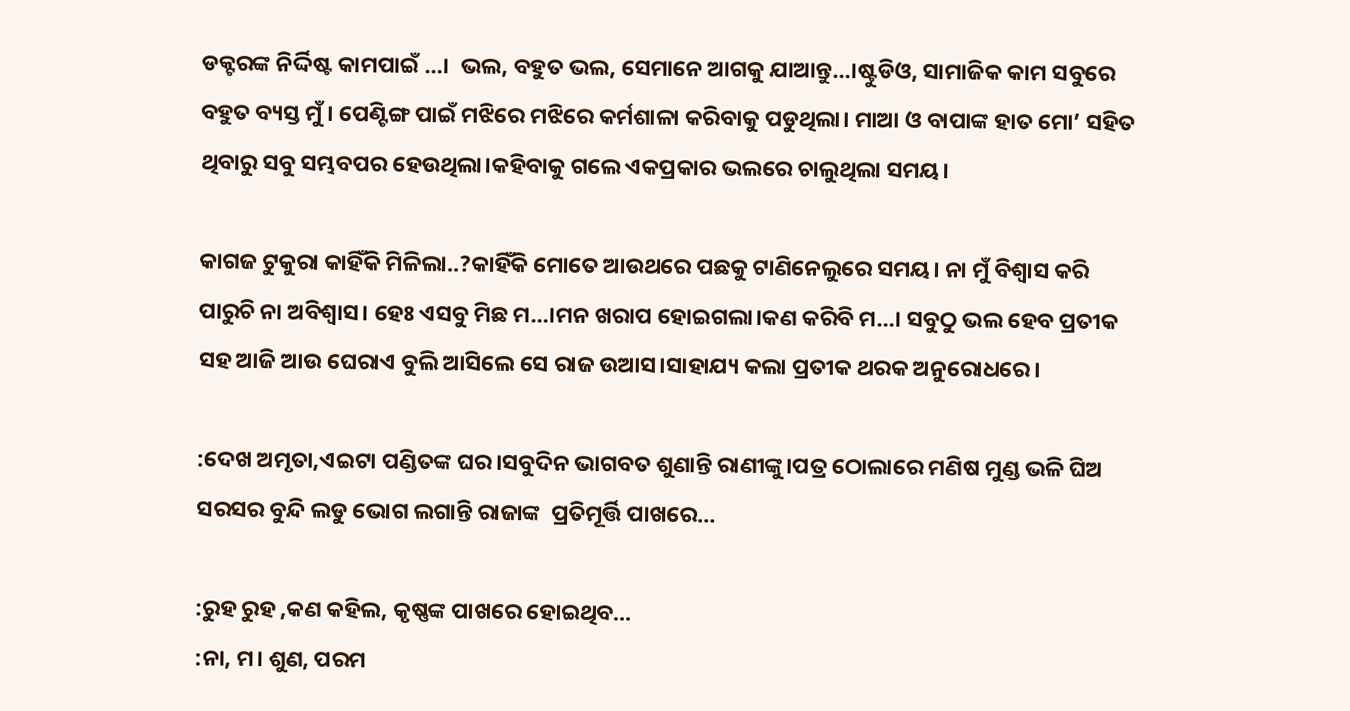ଡକ୍ଟରଙ୍କ ନିର୍ଦ୍ଦିଷ୍ଟ କାମପାଇଁ …।  ଭଲ, ବହୁତ ଭଲ, ସେମାନେ ଆଗକୁ ଯାଆନ୍ତୁ…।ଷ୍ଟୁଡିଓ, ସାମାଜିକ କାମ ସବୁରେ ବହୁତ ବ୍ୟସ୍ତ ମୁଁ । ପେଣ୍ଟିଙ୍ଗ ପାଇଁ ମଝିରେ ମଝିରେ କର୍ମଶାଳା କରିବାକୁ ପଡୁଥିଲା। ମାଆ ଓ ବାପାଙ୍କ ହାତ ମୋ’ ସହିତ ଥିବାରୁ ସବୁ ସମ୍ଭବପର ହେଉଥିଲା।କହିବାକୁ ଗଲେ ଏକପ୍ରକାର ଭଲରେ ଚାଲୁଥିଲା ସମୟ।

କାଗଜ ଟୁକୁରା କାହିଁକି ମିଳିଲା..?କାହିଁକି ମୋତେ ଆଉଥରେ ପଛକୁ ଟାଣିନେଲୁରେ ସମୟ। ନା ମୁଁ ବିଶ୍ବାସ କରି ପାରୁଚି ନା ଅବିଶ୍ବାସ। ହେଃ ଏସବୁ ମିଛ ମ…।ମନ ଖରାପ ହୋଇଗଲା।କଣ କରିବି ମ…। ସବୁଠୁ ଭଲ ହେବ ପ୍ରତୀକ ସହ ଆଜି ଆଉ ଘେରାଏ ବୁଲି ଆସିଲେ ସେ ରାଜ ଉଆସ।ସାହାଯ୍ୟ କଲା ପ୍ରତୀକ ଥରକ ଅନୁରୋଧରେ।

:ଦେଖ ଅମୃତା,ଏଇଟା ପଣ୍ଡିତଙ୍କ ଘର।ସବୁଦିନ ଭାଗବତ ଶୁଣାନ୍ତି ରାଣୀଙ୍କୁ।ପତ୍ର ଠୋଲାରେ ମଣିଷ ମୁଣ୍ଡ ଭଳି ଘିଅ ସରସର ବୁନ୍ଦି ଲଡୁ ଭୋଗ ଲଗାନ୍ତି ରାଜାଙ୍କ  ପ୍ରତିମୂର୍ତ୍ତି ପାଖରେ…

:ରୁହ ରୁହ ,କଣ କହିଲ, କୃଷ୍ଣଙ୍କ ପାଖରେ ହୋଇଥିବ…
:ନା, ମ। ଶୁଣ, ପରମ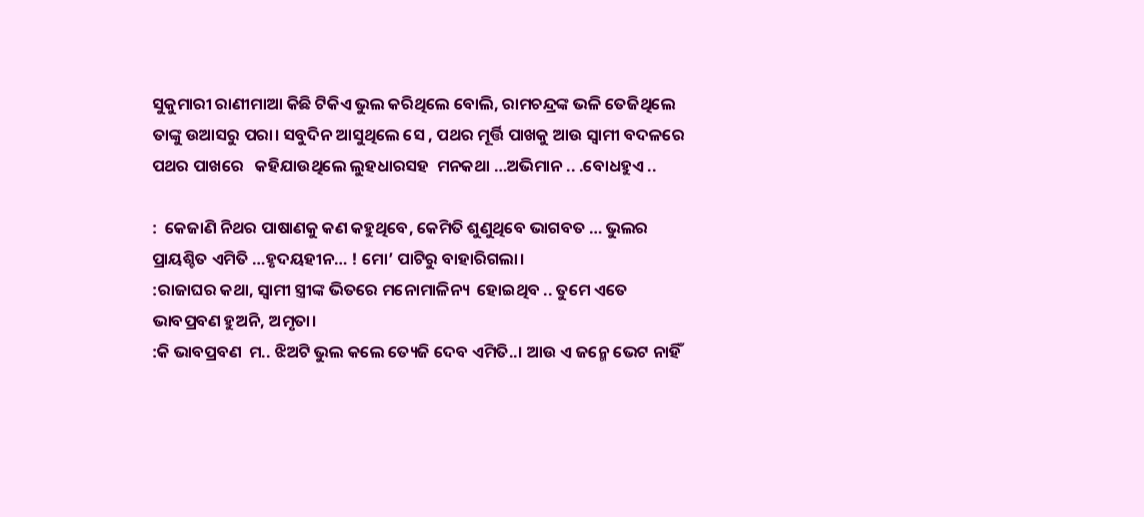ସୁକୁମାରୀ ରାଣୀମାଆ କିଛି ଟିକିଏ ଭୁଲ କରିଥିଲେ ବୋଲି, ରାମଚନ୍ଦ୍ରଙ୍କ ଭଳି ତେଜିଥିଲେ ତାଙ୍କୁ ଉଆସରୁ ପରା। ସବୁଦିନ ଆସୁଥିଲେ ସେ , ପଥର ମୂର୍ତ୍ତି ପାଖକୁ ଆଉ ସ୍ବାମୀ ବଦଳରେ ପଥର ପାଖରେ   କହିଯାଉଥିଲେ ଲୁହଧାରସହ  ମନକଥା …ଅଭିମାନ .. .ବୋଧହୁଏ ..

:  କେଜାଣି ନିଥର ପାଷାଣକୁ କଣ କହୁଥିବେ, କେମିତି ଶୁଣୁଥିବେ ଭାଗବତ … ଭୁଲର ପ୍ରାୟଶ୍ଚିତ ଏମିତି …ହୃଦୟହୀନ… ! ମୋ’ ପାଟିରୁ ବାହାରିଗଲା।
:ରାଜାଘର କଥା, ସ୍ବାମୀ ସ୍ତ୍ରୀଙ୍କ ଭିତରେ ମନୋମାଳିନ୍ୟ  ହୋଇଥିବ .. ତୁମେ ଏତେ  ଭାବପ୍ରବଣ ହୁଅନି, ଅମୃତା।
:କି ଭାବପ୍ରବଣ  ମ.. ଝିଅଟି ଭୁଲ କଲେ ତ୍ୟେଜି ଦେବ ଏମିତି..। ଆଉ ଏ ଜନ୍ମେ ଭେଟ ନାହିଁ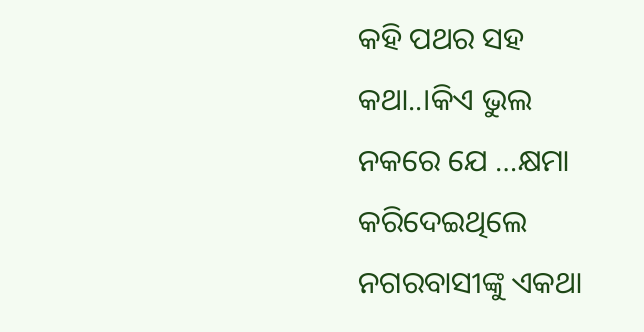କହି ପଥର ସହ କଥା..।କିଏ ଭୁଲ ନକରେ ଯେ …କ୍ଷମା କରିଦେଇଥିଲେ ନଗରବାସୀଙ୍କୁ ଏକଥା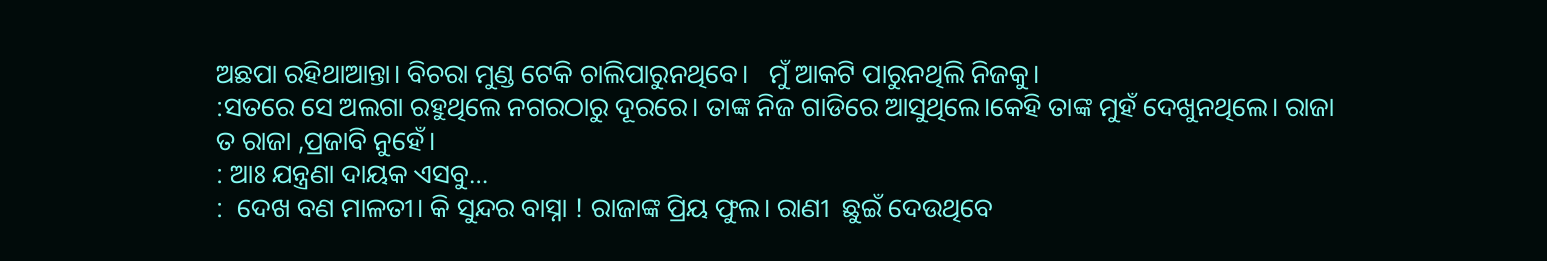ଅଛପା ରହିଥାଆନ୍ତା। ବିଚରା ମୁଣ୍ଡ ଟେକି ଚାଲିପାରୁନଥିବେ।   ମୁଁ ଆକଟି ପାରୁନଥିଲି ନିଜକୁ।
:ସତରେ ସେ ଅଲଗା ରହୁଥିଲେ ନଗରଠାରୁ ଦୂରରେ। ତାଙ୍କ ନିଜ ଗାଡିରେ ଆସୁଥିଲେ।କେହି ତାଙ୍କ ମୁହଁ ଦେଖୁନଥିଲେ। ରାଜା ତ ରାଜା ,ପ୍ରଜାବି ନୁହେଁ।
: ଆଃ ଯନ୍ତ୍ରଣା ଦାୟକ ଏସବୁ…
:  ଦେଖ ବଣ ମାଳତୀ। କି ସୁନ୍ଦର ବାସ୍ନା ! ରାଜାଙ୍କ ପ୍ରିୟ ଫୁଲ। ରାଣୀ  ଛୁଇଁ ଦେଉଥିବେ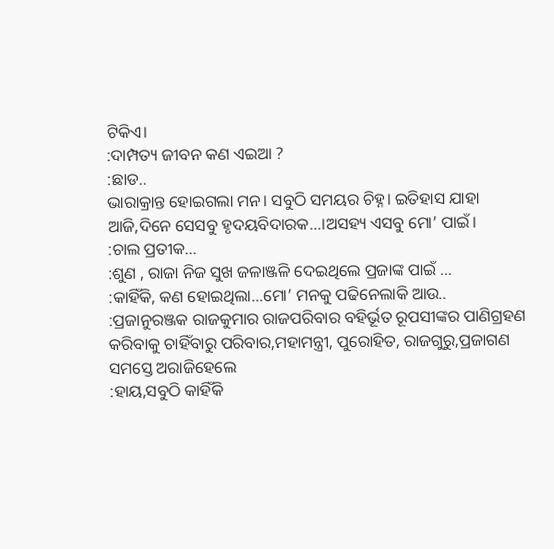ଟିକିଏ।
:ଦାମ୍ପତ୍ୟ ଜୀବନ କଣ ଏଇଆ ?
:ଛାଡ..
ଭାରାକ୍ରାନ୍ତ ହୋଇଗଲା ମନ। ସବୁଠି ସମୟର ଚିହ୍ନ। ଇତିହାସ ଯାହା ଆଜି,ଦିନେ ସେସବୁ ହୃଦୟବିଦାରକ…।ଅସହ୍ୟ ଏସବୁ ମୋ’ ପାଇଁ।
:ଚାଲ ପ୍ରତୀକ…
:ଶୁଣ , ରାଜା ନିଜ ସୁଖ ଜଳାଞ୍ଜଳି ଦେଇଥିଲେ ପ୍ରଜାଙ୍କ ପାଇଁ …
:କାହିଁକି, କଣ ହୋଇଥିଲା…ମୋ’ ମନକୁ ପଢିନେଲାକି ଆଉ..
:ପ୍ରଜାନୁରଞ୍ଜକ ରାଜକୁମାର ରାଜପରିବାର ବହିର୍ଭୂତ ରୂପସୀଙ୍କର ପାଣିଗ୍ରହଣ କରିବାକୁ ଚାହିଁବାରୁ ପରିବାର,ମହାମନ୍ତ୍ରୀ, ପୁରୋହିତ, ରାଜଗୁରୁ,ପ୍ରଜାଗଣ ସମସ୍ତେ ଅରାଜିହେଲେ
:ହାୟ,ସବୁଠି କାହିଁକି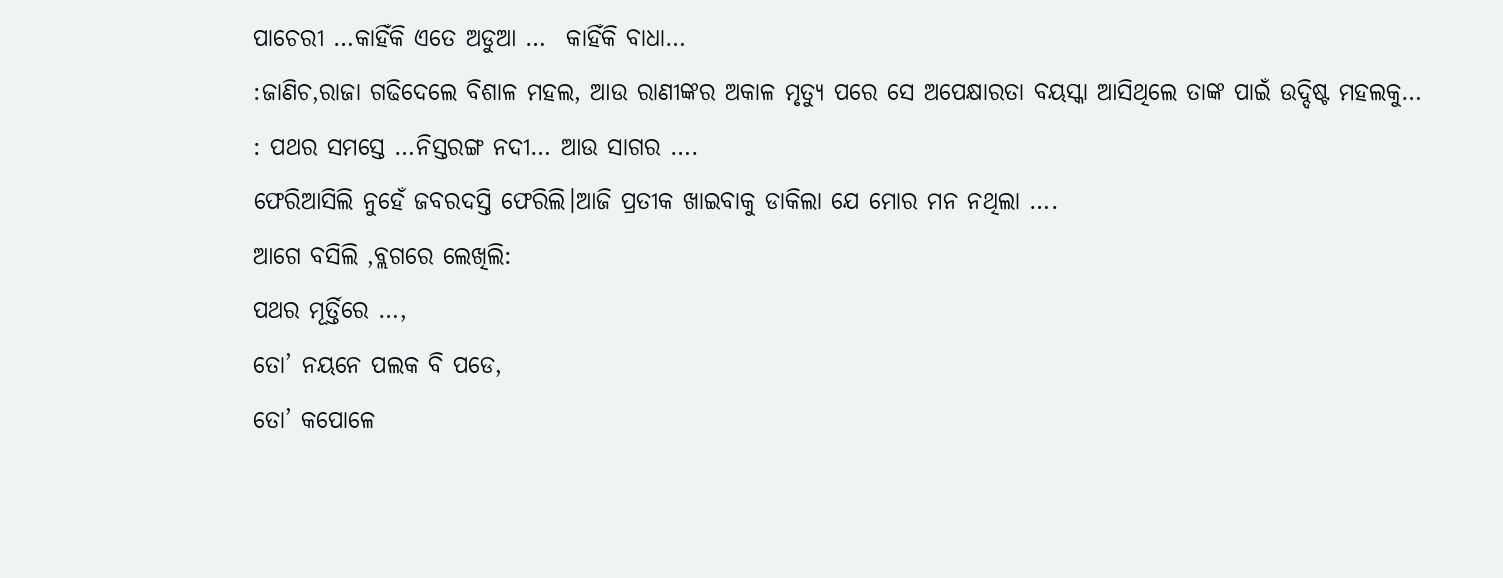ପାଚେରୀ …କାହିଁକି ଏତେ ଅଡୁଆ …  କାହିଁକି ବାଧା…
:ଜାଣିଚ,ରାଜା ଗଢିଦେଲେ ବିଶାଳ ମହଲ, ଆଉ ରାଣୀଙ୍କର ଅକାଳ ମୃତ୍ୟୁ ପରେ ସେ ଅପେକ୍ଷାରତା ବୟସ୍କା ଆସିଥିଲେ ତାଙ୍କ ପାଇଁ ଉଦ୍ଦିଷ୍ଟ ମହଲକୁ…
: ପଥର ସମସ୍ତେ …ନିସ୍ତରଙ୍ଗ ନଦୀ… ଆଉ ସାଗର ….
ଫେରିଆସିଲି ନୁହେଁ ଜବରଦସ୍ତି ଫେରିଲି।ଆଜି ପ୍ରତୀକ ଖାଇବାକୁ ଡାକିଲା ଯେ ମୋର ମନ ନଥିଲା ….
ଆଗେ ବସିଲି ,ବ୍ଲଗରେ ଲେଖିଲି:
ପଥର ମୂର୍ତ୍ତିରେ …,
ତୋ’ ନୟନେ ପଲକ ବି ପଡେ,
ତୋ’ କପୋଳେ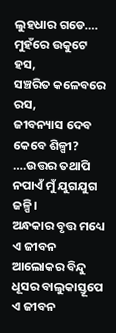ଲୁହଧାର ଗଡେ….
ମୁହଁରେ ଉକୁଟେ ହସ,
ସଞ୍ଚରିତ କଳେବରେ ରସ,
ଜୀବନ୍ୟାସ ଦେବ କେବେ ଶିଳ୍ପୀ?
….ଉତ୍ତର ତଥାପି
ନପାଏଁ ମୁଁ ଯୁଗଯୁଗ ଜଳ୍ପି।
ଅନ୍ଧକାର ବୃତ୍ତ ମଧ୍ୟେ
ଏ ଜୀବନ ଆଲୋକର ବିନ୍ଦୁ
ଧୂସର ବାଲୁକାସ୍ତୂପେ ଏ ଜୀବନ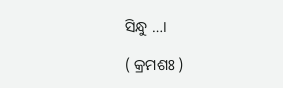ସିନ୍ଧୁ …।

( କ୍ରମଶଃ )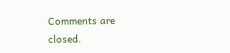Comments are closed.